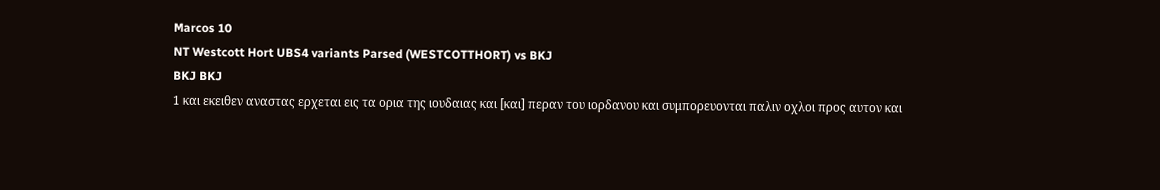Marcos 10
NT Westcott Hort UBS4 variants Parsed (WESTCOTTHORT) vs BKJ
BKJ BKJ
1 και εκειθεν αναστας ερχεται εις τα ορια της ιουδαιας και [και] περαν του ιορδανου και συμπορευονται παλιν οχλοι προς αυτον και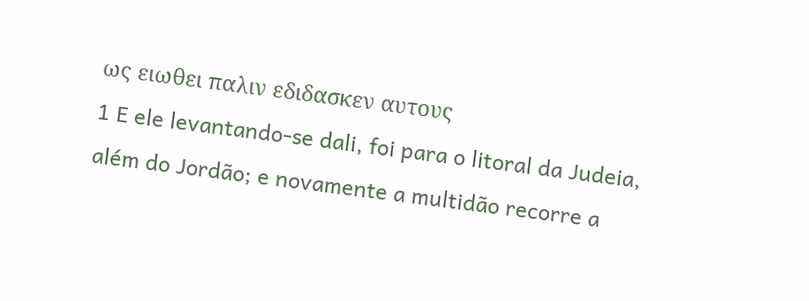ως ειωθει παλιν εδιδασκεν αυτους
1 E ele levantando-se dali, foi para o litoral da Judeia, além do Jordão; e novamente a multidão recorre a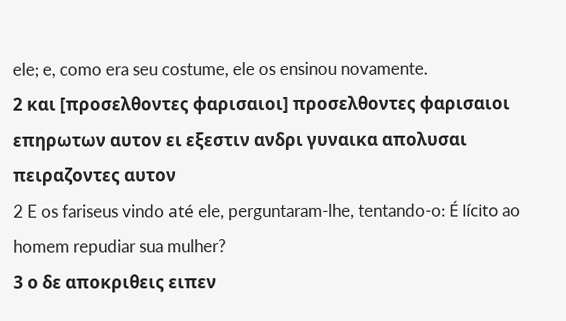ele; e, como era seu costume, ele os ensinou novamente.
2 και [προσελθοντες φαρισαιοι] προσελθοντες φαρισαιοι επηρωτων αυτον ει εξεστιν ανδρι γυναικα απολυσαι πειραζοντες αυτον
2 E os fariseus vindo até ele, perguntaram-lhe, tentando-o: É lícito ao homem repudiar sua mulher?
3 ο δε αποκριθεις ειπεν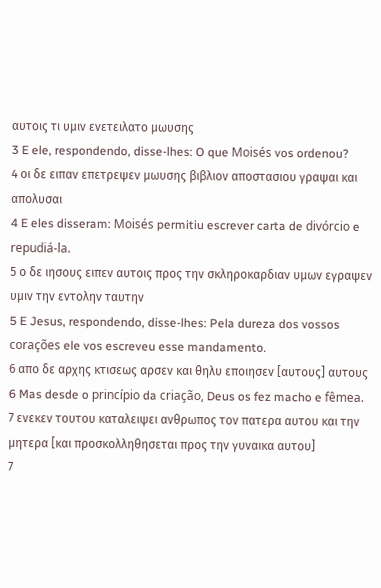αυτοις τι υμιν ενετειλατο μωυσης
3 E ele, respondendo, disse-lhes: O que Moisés vos ordenou?
4 οι δε ειπαν επετρεψεν μωυσης βιβλιον αποστασιου γραψαι και απολυσαι
4 E eles disseram: Moisés permitiu escrever carta de divórcio e repudiá-la.
5 ο δε ιησους ειπεν αυτοις προς την σκληροκαρδιαν υμων εγραψεν υμιν την εντολην ταυτην
5 E Jesus, respondendo, disse-lhes: Pela dureza dos vossos corações ele vos escreveu esse mandamento.
6 απο δε αρχης κτισεως αρσεν και θηλυ εποιησεν [αυτους] αυτους
6 Mas desde o princípio da criação, Deus os fez macho e fêmea.
7 ενεκεν τουτου καταλειψει ανθρωπος τον πατερα αυτου και την μητερα [και προσκολληθησεται προς την γυναικα αυτου]
7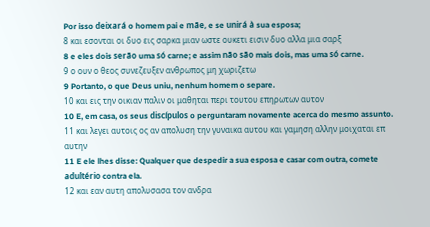Por isso deixará o homem pai e mãe, e se unirá à sua esposa;
8 και εσονται οι δυο εις σαρκα μιαν ωστε ουκετι εισιν δυο αλλα μια σαρξ
8 e eles dois serão uma só carne; e assim não são mais dois, mas uma só carne.
9 ο ουν ο θεος συνεζευξεν ανθρωπος μη χωριζετω
9 Portanto, o que Deus uniu, nenhum homem o separe.
10 και εις την οικιαν παλιν οι μαθηται περι τουτου επηρωτων αυτον
10 E, em casa, os seus discípulos o perguntaram novamente acerca do mesmo assunto.
11 και λεγει αυτοις ος αν απολυση την γυναικα αυτου και γαμηση αλλην μοιχαται επ αυτην
11 E ele lhes disse: Qualquer que despedir a sua esposa e casar com outra, comete adultério contra ela.
12 και εαν αυτη απολυσασα τον ανδρα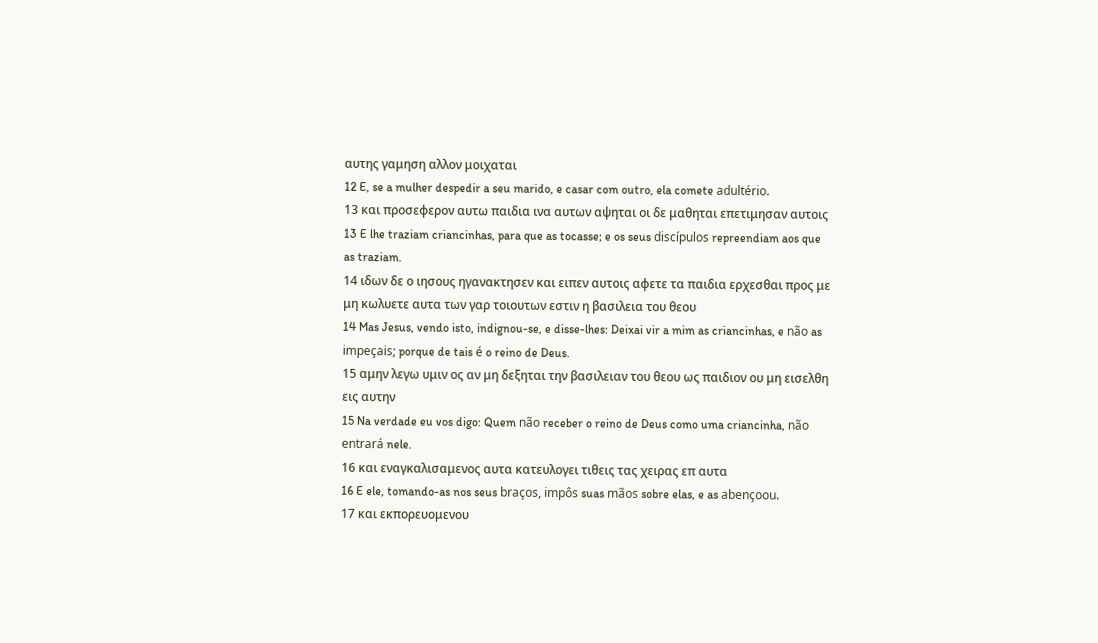αυτης γαμηση αλλον μοιχαται
12 E, se a mulher despedir a seu marido, e casar com outro, ela comete adultério.
13 και προσεφερον αυτω παιδια ινα αυτων αψηται οι δε μαθηται επετιμησαν αυτοις
13 E lhe traziam criancinhas, para que as tocasse; e os seus discípulos repreendiam aos que as traziam.
14 ιδων δε ο ιησους ηγανακτησεν και ειπεν αυτοις αφετε τα παιδια ερχεσθαι προς με μη κωλυετε αυτα των γαρ τοιουτων εστιν η βασιλεια του θεου
14 Mas Jesus, vendo isto, indignou-se, e disse-lhes: Deixai vir a mim as criancinhas, e não as impeçais; porque de tais é o reino de Deus.
15 αμην λεγω υμιν ος αν μη δεξηται την βασιλειαν του θεου ως παιδιον ου μη εισελθη εις αυτην
15 Na verdade eu vos digo: Quem não receber o reino de Deus como uma criancinha, não entrará nele.
16 και εναγκαλισαμενος αυτα κατευλογει τιθεις τας χειρας επ αυτα
16 E ele, tomando-as nos seus braços, impôs suas mãos sobre elas, e as abençoou.
17 και εκπορευομενου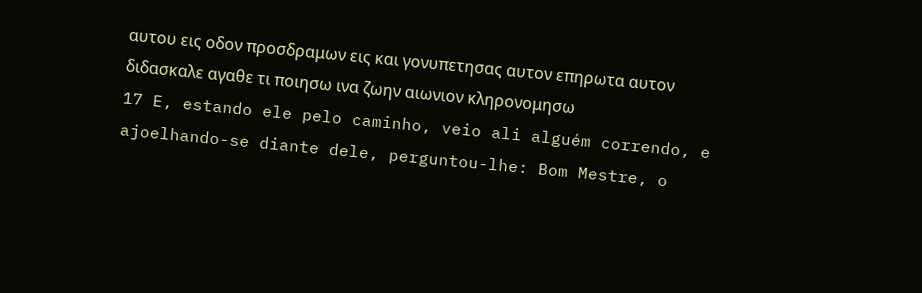αυτου εις οδον προσδραμων εις και γονυπετησας αυτον επηρωτα αυτον διδασκαλε αγαθε τι ποιησω ινα ζωην αιωνιον κληρονομησω
17 E, estando ele pelo caminho, veio ali alguém correndo, e ajoelhando-se diante dele, perguntou-lhe: Bom Mestre, o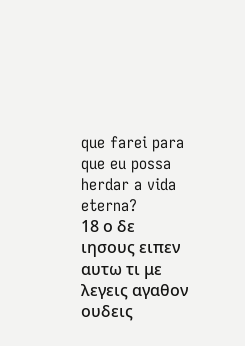que farei para que eu possa herdar a vida eterna?
18 ο δε ιησους ειπεν αυτω τι με λεγεις αγαθον ουδεις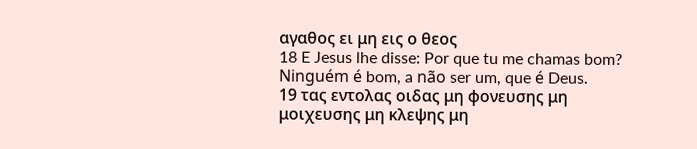αγαθος ει μη εις ο θεος
18 E Jesus lhe disse: Por que tu me chamas bom? Ninguém é bom, a não ser um, que é Deus.
19 τας εντολας οιδας μη φονευσης μη μοιχευσης μη κλεψης μη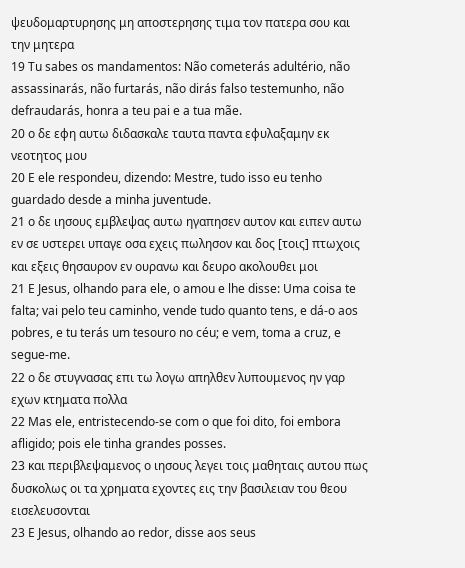ψευδομαρτυρησης μη αποστερησης τιμα τον πατερα σου και την μητερα
19 Tu sabes os mandamentos: Não cometerás adultério, não assassinarás, não furtarás, não dirás falso testemunho, não defraudarás, honra a teu pai e a tua mãe.
20 ο δε εφη αυτω διδασκαλε ταυτα παντα εφυλαξαμην εκ νεοτητος μου
20 E ele respondeu, dizendo: Mestre, tudo isso eu tenho guardado desde a minha juventude.
21 ο δε ιησους εμβλεψας αυτω ηγαπησεν αυτον και ειπεν αυτω εν σε υστερει υπαγε οσα εχεις πωλησον και δος [τοις] πτωχοις και εξεις θησαυρον εν ουρανω και δευρο ακολουθει μοι
21 E Jesus, olhando para ele, o amou e lhe disse: Uma coisa te falta; vai pelo teu caminho, vende tudo quanto tens, e dá-o aos pobres, e tu terás um tesouro no céu; e vem, toma a cruz, e segue-me.
22 ο δε στυγνασας επι τω λογω απηλθεν λυπουμενος ην γαρ εχων κτηματα πολλα
22 Mas ele, entristecendo-se com o que foi dito, foi embora afligido; pois ele tinha grandes posses.
23 και περιβλεψαμενος ο ιησους λεγει τοις μαθηταις αυτου πως δυσκολως οι τα χρηματα εχοντες εις την βασιλειαν του θεου εισελευσονται
23 E Jesus, olhando ao redor, disse aos seus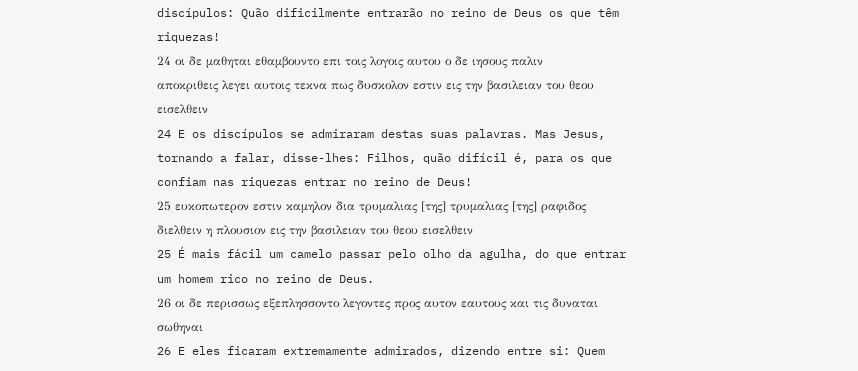discípulos: Quão dificilmente entrarão no reino de Deus os que têm riquezas!
24 οι δε μαθηται εθαμβουντο επι τοις λογοις αυτου ο δε ιησους παλιν αποκριθεις λεγει αυτοις τεκνα πως δυσκολον εστιν εις την βασιλειαν του θεου εισελθειν
24 E os discípulos se admiraram destas suas palavras. Mas Jesus, tornando a falar, disse-lhes: Filhos, quão difícil é, para os que confiam nas riquezas entrar no reino de Deus!
25 ευκοπωτερον εστιν καμηλον δια τρυμαλιας [της] τρυμαλιας [της] ραφιδος διελθειν η πλουσιον εις την βασιλειαν του θεου εισελθειν
25 É mais fácil um camelo passar pelo olho da agulha, do que entrar um homem rico no reino de Deus.
26 οι δε περισσως εξεπλησσοντο λεγοντες προς αυτον εαυτους και τις δυναται σωθηναι
26 E eles ficaram extremamente admirados, dizendo entre si: Quem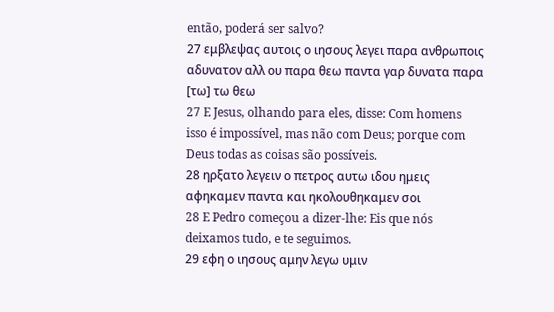então, poderá ser salvo?
27 εμβλεψας αυτοις ο ιησους λεγει παρα ανθρωποις αδυνατον αλλ ου παρα θεω παντα γαρ δυνατα παρα [τω] τω θεω
27 E Jesus, olhando para eles, disse: Com homens isso é impossível, mas não com Deus; porque com Deus todas as coisas são possíveis.
28 ηρξατο λεγειν ο πετρος αυτω ιδου ημεις αφηκαμεν παντα και ηκολουθηκαμεν σοι
28 E Pedro começou a dizer-lhe: Eis que nós deixamos tudo, e te seguimos.
29 εφη ο ιησους αμην λεγω υμιν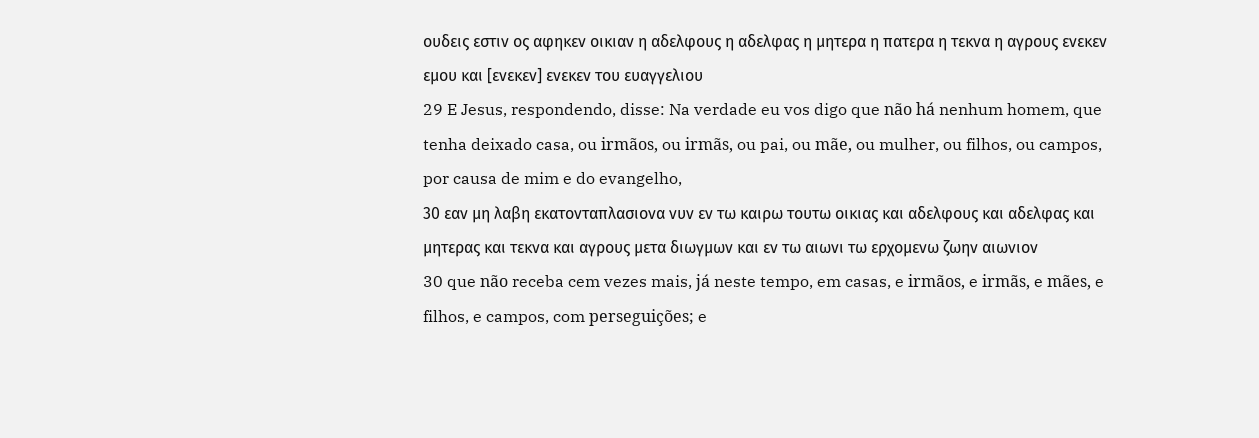ουδεις εστιν ος αφηκεν οικιαν η αδελφους η αδελφας η μητερα η πατερα η τεκνα η αγρους ενεκεν εμου και [ενεκεν] ενεκεν του ευαγγελιου
29 E Jesus, respondendo, disse: Na verdade eu vos digo que não há nenhum homem, que tenha deixado casa, ou irmãos, ou irmãs, ou pai, ou mãe, ou mulher, ou filhos, ou campos, por causa de mim e do evangelho,
30 εαν μη λαβη εκατονταπλασιονα νυν εν τω καιρω τουτω οικιας και αδελφους και αδελφας και μητερας και τεκνα και αγρους μετα διωγμων και εν τω αιωνι τω ερχομενω ζωην αιωνιον
30 que não receba cem vezes mais, já neste tempo, em casas, e irmãos, e irmãs, e mães, e filhos, e campos, com perseguições; e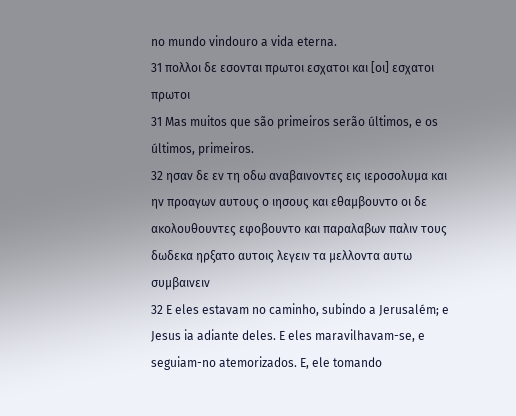no mundo vindouro a vida eterna.
31 πολλοι δε εσονται πρωτοι εσχατοι και [οι] εσχατοι πρωτοι
31 Mas muitos que são primeiros serão últimos, e os últimos, primeiros.
32 ησαν δε εν τη οδω αναβαινοντες εις ιεροσολυμα και ην προαγων αυτους ο ιησους και εθαμβουντο οι δε ακολουθουντες εφοβουντο και παραλαβων παλιν τους δωδεκα ηρξατο αυτοις λεγειν τα μελλοντα αυτω συμβαινειν
32 E eles estavam no caminho, subindo a Jerusalém; e Jesus ia adiante deles. E eles maravilhavam-se, e seguiam-no atemorizados. E, ele tomando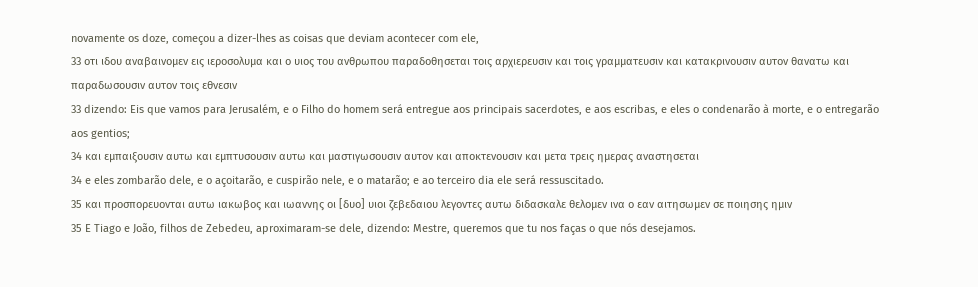novamente os doze, começou a dizer-lhes as coisas que deviam acontecer com ele,
33 οτι ιδου αναβαινομεν εις ιεροσολυμα και ο υιος του ανθρωπου παραδοθησεται τοις αρχιερευσιν και τοις γραμματευσιν και κατακρινουσιν αυτον θανατω και παραδωσουσιν αυτον τοις εθνεσιν
33 dizendo: Eis que vamos para Jerusalém, e o Filho do homem será entregue aos principais sacerdotes, e aos escribas, e eles o condenarão à morte, e o entregarão aos gentios;
34 και εμπαιξουσιν αυτω και εμπτυσουσιν αυτω και μαστιγωσουσιν αυτον και αποκτενουσιν και μετα τρεις ημερας αναστησεται
34 e eles zombarão dele, e o açoitarão, e cuspirão nele, e o matarão; e ao terceiro dia ele será ressuscitado.
35 και προσπορευονται αυτω ιακωβος και ιωαννης οι [δυο] υιοι ζεβεδαιου λεγοντες αυτω διδασκαλε θελομεν ινα ο εαν αιτησωμεν σε ποιησης ημιν
35 E Tiago e João, filhos de Zebedeu, aproximaram-se dele, dizendo: Mestre, queremos que tu nos faças o que nós desejamos.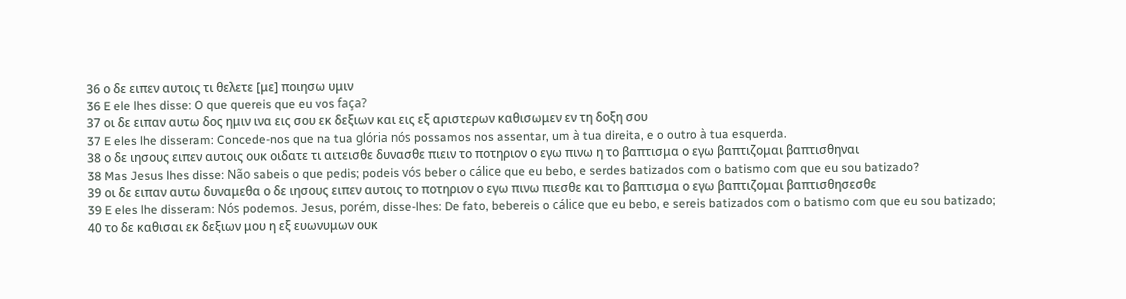36 ο δε ειπεν αυτοις τι θελετε [με] ποιησω υμιν
36 E ele lhes disse: O que quereis que eu vos faça?
37 οι δε ειπαν αυτω δος ημιν ινα εις σου εκ δεξιων και εις εξ αριστερων καθισωμεν εν τη δοξη σου
37 E eles lhe disseram: Concede-nos que na tua glória nós possamos nos assentar, um à tua direita, e o outro à tua esquerda.
38 ο δε ιησους ειπεν αυτοις ουκ οιδατε τι αιτεισθε δυνασθε πιειν το ποτηριον ο εγω πινω η το βαπτισμα ο εγω βαπτιζομαι βαπτισθηναι
38 Mas Jesus lhes disse: Não sabeis o que pedis; podeis vós beber o cálice que eu bebo, e serdes batizados com o batismo com que eu sou batizado?
39 οι δε ειπαν αυτω δυναμεθα ο δε ιησους ειπεν αυτοις το ποτηριον ο εγω πινω πιεσθε και το βαπτισμα ο εγω βαπτιζομαι βαπτισθησεσθε
39 E eles lhe disseram: Nós podemos. Jesus, porém, disse-lhes: De fato, bebereis o cálice que eu bebo, e sereis batizados com o batismo com que eu sou batizado;
40 το δε καθισαι εκ δεξιων μου η εξ ευωνυμων ουκ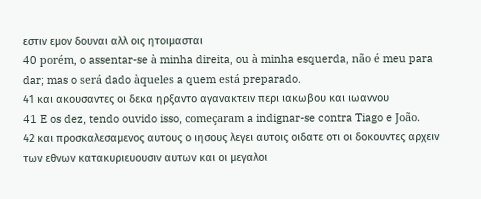εστιν εμον δουναι αλλ οις ητοιμασται
40 porém, o assentar-se à minha direita, ou à minha esquerda, não é meu para dar; mas o será dado àqueles a quem está preparado.
41 και ακουσαντες οι δεκα ηρξαντο αγανακτειν περι ιακωβου και ιωαννου
41 E os dez, tendo ouvido isso, começaram a indignar-se contra Tiago e João.
42 και προσκαλεσαμενος αυτους ο ιησους λεγει αυτοις οιδατε οτι οι δοκουντες αρχειν των εθνων κατακυριευουσιν αυτων και οι μεγαλοι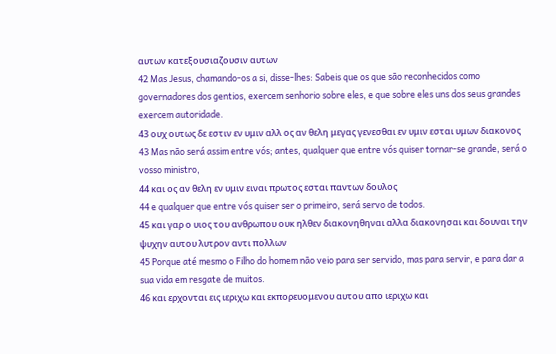αυτων κατεξουσιαζουσιν αυτων
42 Mas Jesus, chamando-os a si, disse-lhes: Sabeis que os que são reconhecidos como governadores dos gentios, exercem senhorio sobre eles, e que sobre eles uns dos seus grandes exercem autoridade.
43 ουχ ουτως δε εστιν εν υμιν αλλ ος αν θελη μεγας γενεσθαι εν υμιν εσται υμων διακονος
43 Mas não será assim entre vós; antes, qualquer que entre vós quiser tornar-se grande, será o vosso ministro,
44 και ος αν θελη εν υμιν ειναι πρωτος εσται παντων δουλος
44 e qualquer que entre vós quiser ser o primeiro, será servo de todos.
45 και γαρ ο υιος του ανθρωπου ουκ ηλθεν διακονηθηναι αλλα διακονησαι και δουναι την ψυχην αυτου λυτρον αντι πολλων
45 Porque até mesmo o Filho do homem não veio para ser servido, mas para servir, e para dar a sua vida em resgate de muitos.
46 και ερχονται εις ιεριχω και εκπορευομενου αυτου απο ιεριχω και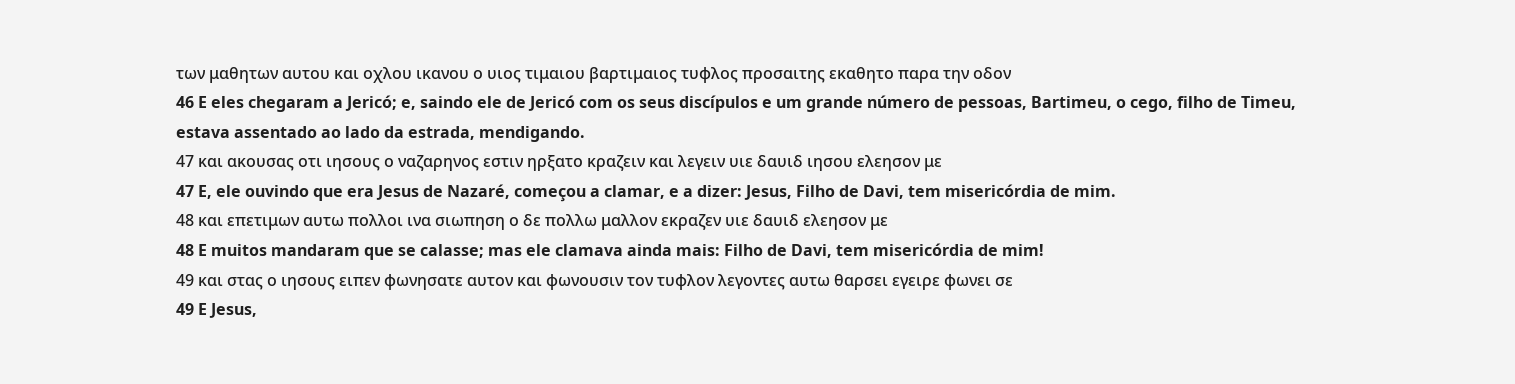των μαθητων αυτου και οχλου ικανου ο υιος τιμαιου βαρτιμαιος τυφλος προσαιτης εκαθητο παρα την οδον
46 E eles chegaram a Jericó; e, saindo ele de Jericó com os seus discípulos e um grande número de pessoas, Bartimeu, o cego, filho de Timeu, estava assentado ao lado da estrada, mendigando.
47 και ακουσας οτι ιησους ο ναζαρηνος εστιν ηρξατο κραζειν και λεγειν υιε δαυιδ ιησου ελεησον με
47 E, ele ouvindo que era Jesus de Nazaré, começou a clamar, e a dizer: Jesus, Filho de Davi, tem misericórdia de mim.
48 και επετιμων αυτω πολλοι ινα σιωπηση ο δε πολλω μαλλον εκραζεν υιε δαυιδ ελεησον με
48 E muitos mandaram que se calasse; mas ele clamava ainda mais: Filho de Davi, tem misericórdia de mim!
49 και στας ο ιησους ειπεν φωνησατε αυτον και φωνουσιν τον τυφλον λεγοντες αυτω θαρσει εγειρε φωνει σε
49 E Jesus,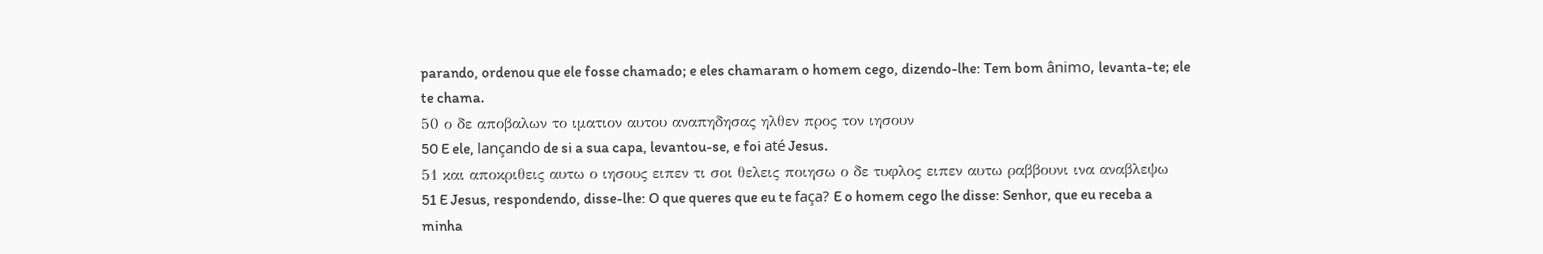parando, ordenou que ele fosse chamado; e eles chamaram o homem cego, dizendo-lhe: Tem bom ânimo, levanta-te; ele te chama.
50 ο δε αποβαλων το ιματιον αυτου αναπηδησας ηλθεν προς τον ιησουν
50 E ele, lançando de si a sua capa, levantou-se, e foi até Jesus.
51 και αποκριθεις αυτω ο ιησους ειπεν τι σοι θελεις ποιησω ο δε τυφλος ειπεν αυτω ραββουνι ινα αναβλεψω
51 E Jesus, respondendo, disse-lhe: O que queres que eu te faça? E o homem cego lhe disse: Senhor, que eu receba a minha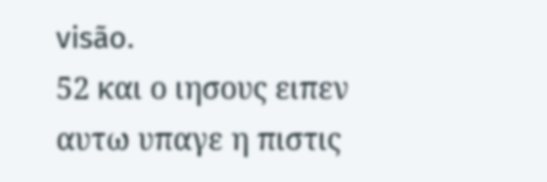visão.
52 και ο ιησους ειπεν αυτω υπαγε η πιστις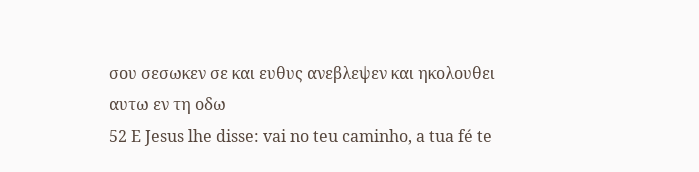σου σεσωκεν σε και ευθυς ανεβλεψεν και ηκολουθει αυτω εν τη οδω
52 E Jesus lhe disse: vai no teu caminho, a tua fé te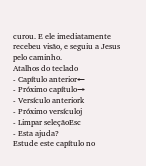curou. E ele imediatamente recebeu visão, e seguiu a Jesus pelo caminho.
Atalhos do teclado
- Capítulo anterior←
- Próximo capítulo→
- Versículo anteriork
- Próximo versículoj
- Limpar seleçãoEsc
- Esta ajuda?
Estude este capítulo no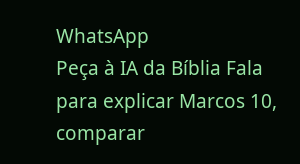WhatsApp
Peça à IA da Bíblia Fala para explicar Marcos 10, comparar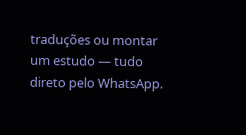traduções ou montar um estudo — tudo direto pelo WhatsApp.